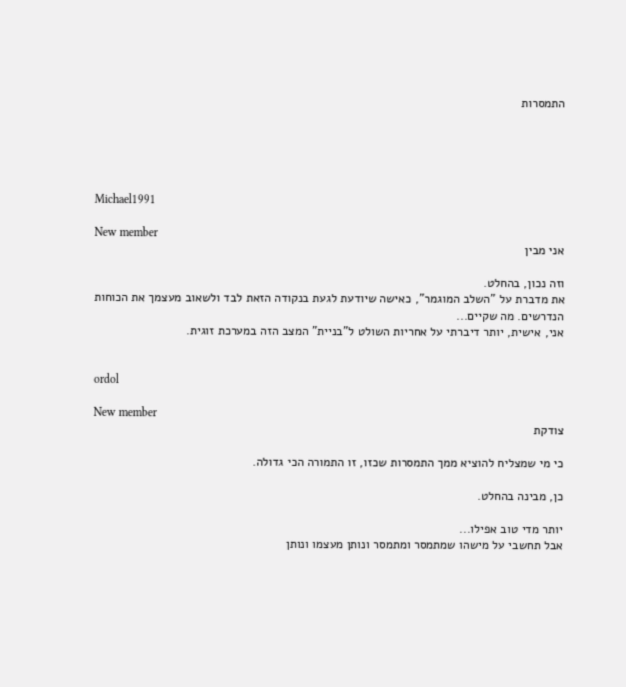התמסרות





Michael1991

New member
אני מבין

וזה נכון, בהחלט.
את מדברת על "השלב המוגמר", כאישה שיודעת לגעת בנקודה הזאת לבד ולשאוב מעצמך את הכוחות הנדרשים. מה שקיים...
אני, אישית, יותר דיברתי על אחריות השולט ל"בניית" המצב הזה במערכת זוגית.


ordol

New member
צודקת

כי מי שמצליח להוציא ממך התמסרות שכזו, זו התמורה הכי גדולה.

כן, מבינה בהחלט.

יותר מדי טוב אפילו...
אבל תחשבי על מישהו שמתמסר ומתמסר ונותן מעצמו ונותן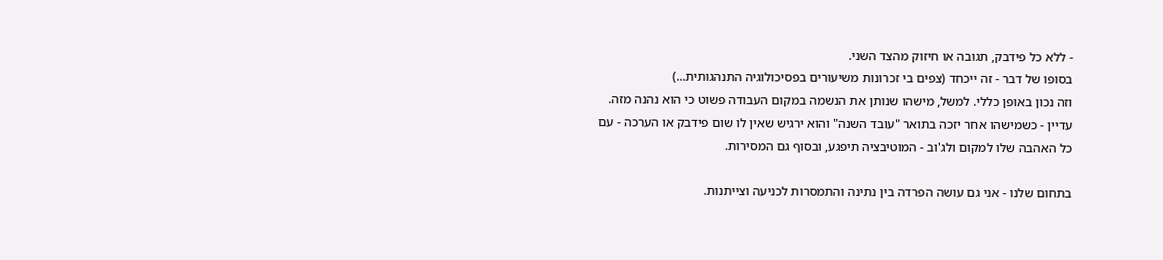- ללא כל פידבק, תגובה או חיזוק מהצד השני.
בסופו של דבר - זה ייכחד (צפים בי זכרונות משיעורים בפסיכולוגיה התנהגותית...)
וזה נכון באופן כללי. למשל, מישהו שנותן את הנשמה במקום העבודה פשוט כי הוא נהנה מזה. עדיין - כשמישהו אחר יזכה בתואר "עובד השנה" והוא ירגיש שאין לו שום פידבק או הערכה - עם כל האהבה שלו למקום ולג'וב - המוטיבציה תיפגע, ובסוף גם המסירות.

בתחום שלנו - אני גם עושה הפרדה בין נתינה והתמסרות לכניעה וצייתנות.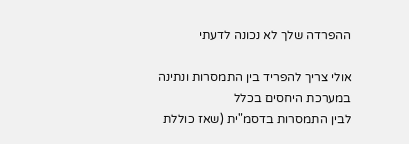ההפרדה שלך לא נכונה לדעתי

אולי צריך להפריד בין התמסרות ונתינה במערכת היחסים בכלל
לבין התמסרות בדסמ"ית (שאז כוללת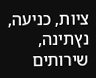ציות, כניעה, נץתינה, שירותים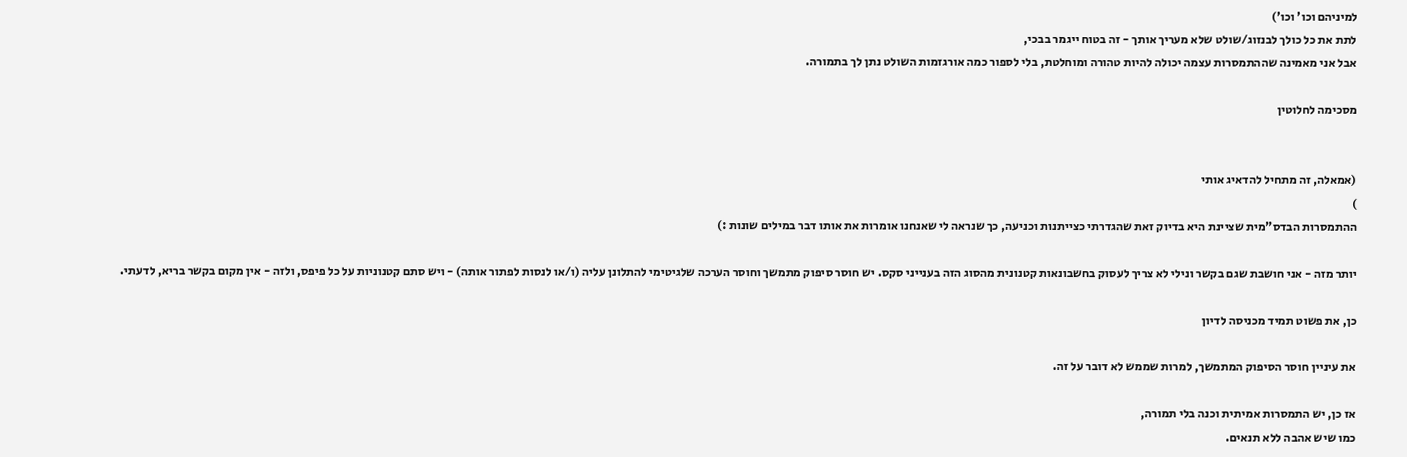למיניהם וכו' וכו')
לתת את כל כולך לבנזוג/שולט שלא מעריך אותך - זה בטוח ייגמר בבכי,
אבל אני מאמינה שההתמסרות עצמה יכולה להיות טהורה ומוחלטת, בלי לספור כמה אורגזמות השולט נתן לך בתמורה.

מסכימה לחלוטין


(אמאלה, זה מתחיל להדאיג אותי
)
ההתמסרות הבדס"מית שציינת היא בדיוק זאת שהגדרתי כצייתנות וכניעה, כך שנראה לי שאנחנו אומרות את אותו דבר במילים שונות :)

יותר מזה - אני חושבת שגם בקשר ונילי לא צריך לעסוק בחשבונאות קטנונית מהסוג הזה בענייני סקס. יש חוסר סיפוק מתמשך וחוסר הערכה שלגיטימי להתלונן עליה (ו/או לנסות לפתור אותה) - ויש סתם קטנוניות על כל פיפס, ולזה - אין מקום בקשר בריא, לדעתי.

כן, את פשוט תמיד מכניסה לדיון

את עיניין חוסר הסיפוק המתמשך, למרות שממש לא דובר על זה.

אז כן, יש התמסרות אמיתית וכנה בלי תמורה,
כמו שיש אהבה ללא תנאים.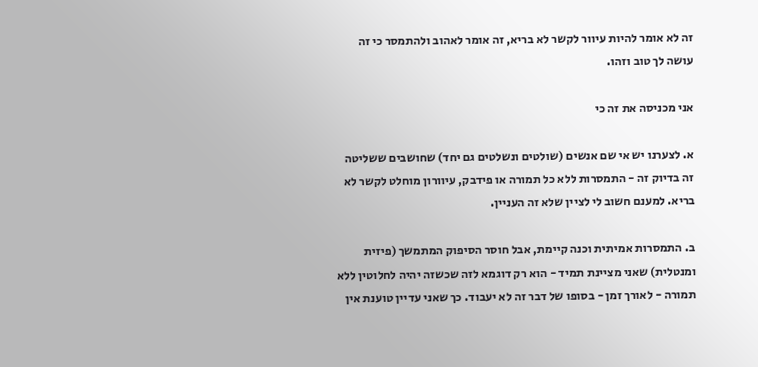זה לא אומר להיות עיוור לקשר לא בריא, זה אומר לאהוב ולהתמסר כי זה עושה לך טוב וזהו.

אני מכניסה את זה כי

א. לצערנו יש אי שם אנשים (שולטים ונשלטים גם יחד) שחושבים ששליטה זה בדיוק זה - התמסרות ללא כל תמורה או פידבק, עיוורון מוחלט לקשר לא בריא. למענם חשוב לי לציין שלא זה העניין.

ב. התמסרות אמיתית וכנה קיימת, אבל חוסר הסיפוק המתמשך (פיזית ומנטלית) שאני מציינת תמיד - הוא רק דוגמא לזה שכשזה יהיה לחלוטין ללא תמורה - לאורך זמן - בסופו של דבר זה לא יעבוד. כך שאני עדיין טוענת אין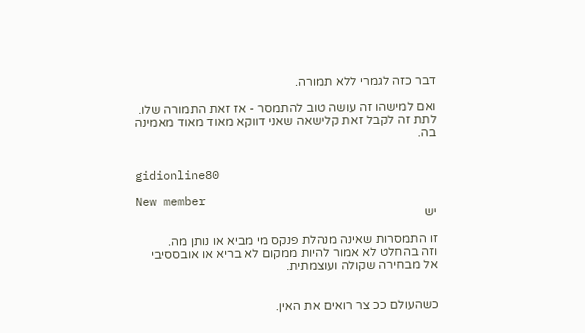דבר כזה לגמרי ללא תמורה.

ואם למישהו זה עושה טוב להתמסר - אז זאת התמורה שלו. לתת זה לקבל זאת קלישאה שאני דווקא מאוד מאוד מאמינה בה.


gidionline80

New member
יש

זו התמסרות שאינה מנהלת פנקס מי מביא או נותן מה.
וזה בהחלט לא אמור להיות ממקום לא בריא או אובססיבי
אל מבחירה שקולה ועוצמתית.


כשהעולם ככ צר רואים את האין.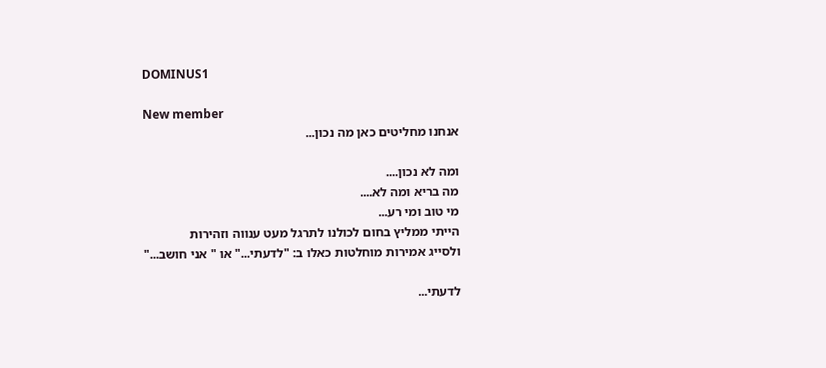DOMINUS1

New member
אנחנו מחליטים כאן מה נכון...

ומה לא נכון....
מה בריא ומה לא....
מי טוב ומי רע...
הייתי ממליץ בחום לכולנו לתרגל מעט ענווה וזהירות
ולסייג אמירות מוחלטות כאלו ב: "לדעתי..." או " אני חושב..."

לדעתי...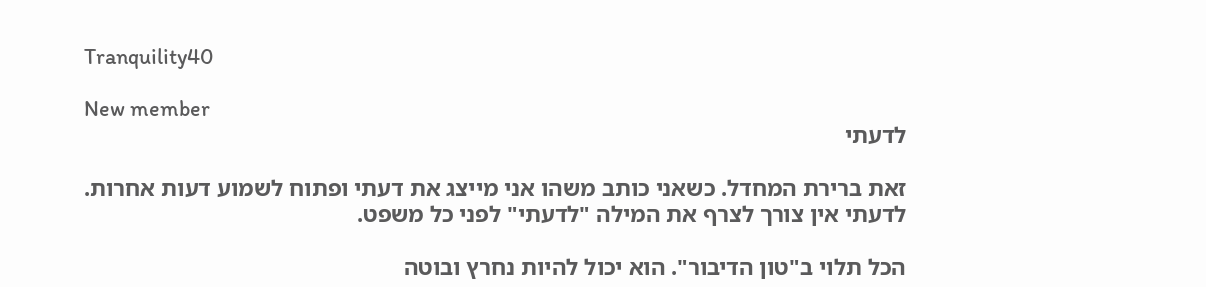Tranquility40

New member
לדעתי

זאת ברירת המחדל. כשאני כותב משהו אני מייצג את דעתי ופתוח לשמוע דעות אחרות.
לדעתי אין צורך לצרף את המילה "לדעתי" לפני כל משפט.

הכל תלוי ב"טון הדיבור". הוא יכול להיות נחרץ ובוטה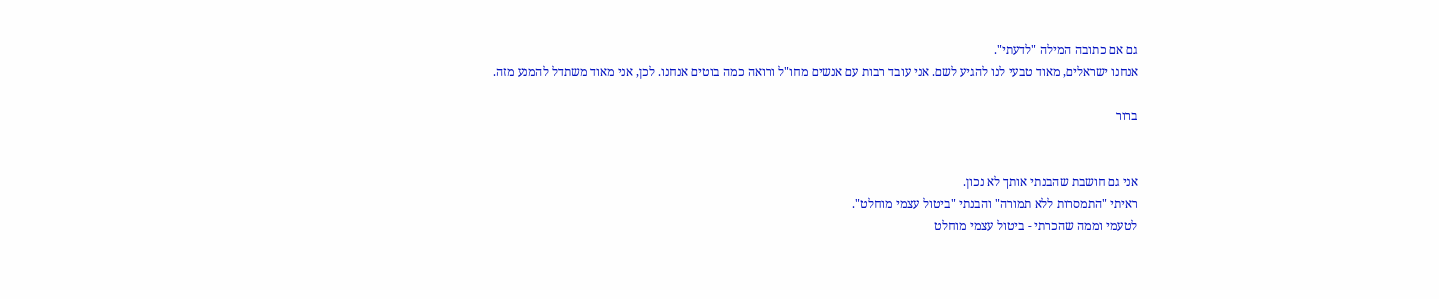גם אם כתובה המילה "לדעתי".
אנחנו ישראלים, מאוד טבעי לנו להגיע לשם. אני עובד רבות עם אנשים מחו"ל ורואה כמה בוטים אנחנו. לכן, אני מאוד משתדל להמנע מזה.

ברור


אני גם חושבת שהבנתי אותך לא נכון.
ראיתי "התמסרות ללא תמורה" והבנתי "ביטול עצמי מוחלט".
לטעמי וממה שהכרתי - ביטול עצמי מוחלט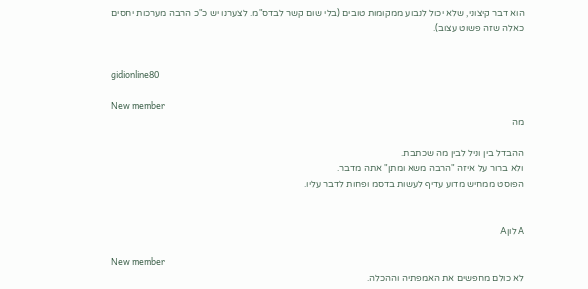הוא דבר קיצוני, שלא יכול לנבוע ממקומות טובים (בלי שום קשר לבדס"מ. לצערנו יש כ"כ הרבה מערכות יחסים כאלה שזה פשוט עצוב).


gidionline80

New member
מה

ההבדל בין וניל לבין מה שכתבת.
ולא ברור על איזה "הרבה משא ומתן" אתה מדבר.
הפוסט ממחיש מדוע עדיף לעשות בדסמ ופחות לדבר עליו.


A לוןA

New member
לא כולם מחפשים את האמפתיה וההכלה.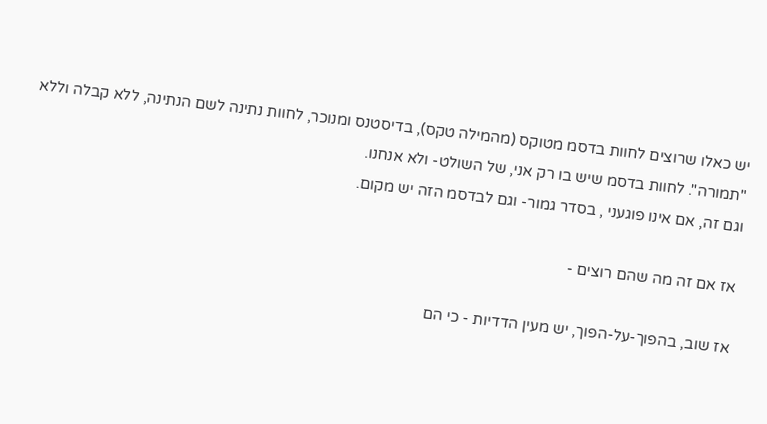יש כאלו שרוצים לחוות בדסמ מטוקס (מהמילה טקס), בדיסטנס ומנוכר, לחוות נתינה לשם הנתינה, ללא קבלה וללא "תמורה". לחוות בדסמ שיש בו רק אני, של השולט- ולא אנחנו.
וגם זה, אם אינו פוגעני , בסדר גמור- וגם לבדסמ הזה יש מקום.

אז אם זה מה שהם רוצים -

אז שוב, בהפוך-על-הפוך, יש מעין הדדיות - כי הם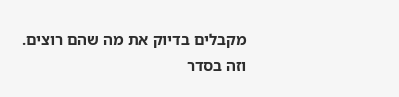מקבלים בדיוק את מה שהם רוצים.
וזה בסדר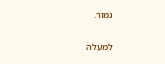גמור.

למעלה